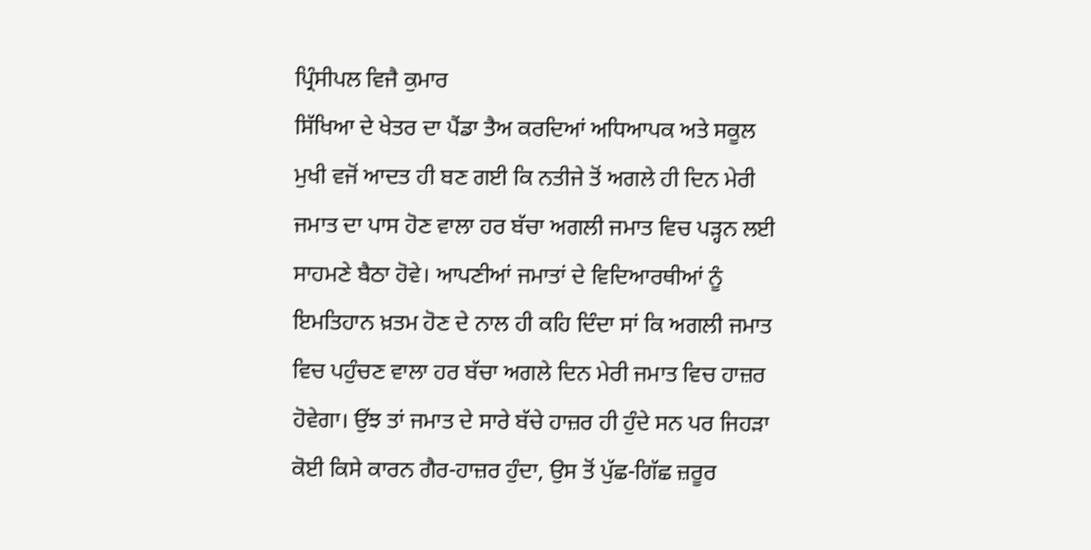ਪ੍ਰਿੰਸੀਪਲ ਵਿਜੈ ਕੁਮਾਰ
ਸਿੱਖਿਆ ਦੇ ਖੇਤਰ ਦਾ ਪੈਂਡਾ ਤੈਅ ਕਰਦਿਆਂ ਅਧਿਆਪਕ ਅਤੇ ਸਕੂਲ ਮੁਖੀ ਵਜੋਂ ਆਦਤ ਹੀ ਬਣ ਗਈ ਕਿ ਨਤੀਜੇ ਤੋਂ ਅਗਲੇ ਹੀ ਦਿਨ ਮੇਰੀ ਜਮਾਤ ਦਾ ਪਾਸ ਹੋਣ ਵਾਲਾ ਹਰ ਬੱਚਾ ਅਗਲੀ ਜਮਾਤ ਵਿਚ ਪੜ੍ਹਨ ਲਈ ਸਾਹਮਣੇ ਬੈਠਾ ਹੋਵੇ। ਆਪਣੀਆਂ ਜਮਾਤਾਂ ਦੇ ਵਿਦਿਆਰਥੀਆਂ ਨੂੰ ਇਮਤਿਹਾਨ ਖ਼ਤਮ ਹੋਣ ਦੇ ਨਾਲ ਹੀ ਕਹਿ ਦਿੰਦਾ ਸਾਂ ਕਿ ਅਗਲੀ ਜਮਾਤ ਵਿਚ ਪਹੁੰਚਣ ਵਾਲਾ ਹਰ ਬੱਚਾ ਅਗਲੇ ਦਿਨ ਮੇਰੀ ਜਮਾਤ ਵਿਚ ਹਾਜ਼ਰ ਹੋਵੇਗਾ। ਉਂਝ ਤਾਂ ਜਮਾਤ ਦੇ ਸਾਰੇ ਬੱਚੇ ਹਾਜ਼ਰ ਹੀ ਹੁੰਦੇ ਸਨ ਪਰ ਜਿਹੜਾ ਕੋਈ ਕਿਸੇ ਕਾਰਨ ਗੈਰ-ਹਾਜ਼ਰ ਹੁੰਦਾ, ਉਸ ਤੋਂ ਪੁੱਛ-ਗਿੱਛ ਜ਼ਰੂਰ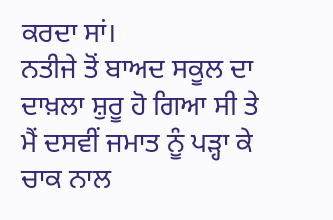ਕਰਦਾ ਸਾਂ।
ਨਤੀਜੇ ਤੋਂ ਬਾਅਦ ਸਕੂਲ ਦਾ ਦਾਖ਼ਲਾ ਸ਼ੁਰੂ ਹੋ ਗਿਆ ਸੀ ਤੇ ਮੈਂ ਦਸਵੀਂ ਜਮਾਤ ਨੂੰ ਪੜ੍ਹਾ ਕੇ ਚਾਕ ਨਾਲ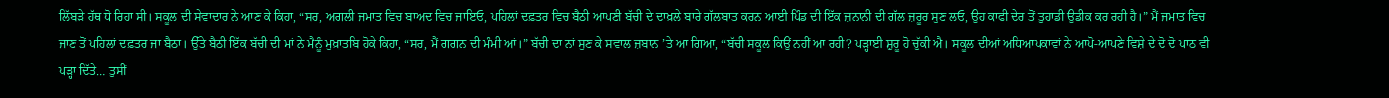ਲਿੱਬੜੇ ਹੱਥ ਧੋ ਰਿਹਾ ਸੀ। ਸਕੂਲ ਦੀ ਸੇਵਾਦਾਰ ਨੇ ਆਣ ਕੇ ਕਿਹਾ, “ਸਰ, ਅਗਲੀ ਜਮਾਤ ਵਿਚ ਬਾਅਦ ਵਿਚ ਜਾਇਓ, ਪਹਿਲਾਂ ਦਫ਼ਤਰ ਵਿਚ ਬੈਠੀ ਆਪਣੀ ਬੱਚੀ ਦੇ ਦਾਖ਼ਲੇ ਬਾਰੇ ਗੱਲਬਾਤ ਕਰਨ ਆਈ ਪਿੰਡ ਦੀ ਇੱਕ ਜ਼ਨਾਨੀ ਦੀ ਗੱਲ ਜ਼ਰੂਰ ਸੁਣ ਲਓ, ਉਹ ਕਾਫੀ ਦੇਰ ਤੋਂ ਤੁਹਾਡੀ ਉਡੀਕ ਕਰ ਰਹੀ ਹੈ।” ਮੈਂ ਜਮਾਤ ਵਿਚ ਜਾਣ ਤੋਂ ਪਹਿਲਾਂ ਦਫ਼ਤਰ ਜਾ ਬੈਠਾ। ਉੱਤੇ ਬੈਠੀ ਇੱਕ ਬੱਚੀ ਦੀ ਮਾਂ ਨੇ ਮੈਨੂੰ ਮੁਖ਼ਾਤਬਿ ਹੋਕੇ ਕਿਹਾ, “ਸਰ, ਮੈਂ ਗਗਨ ਦੀ ਮੰਮੀ ਆਂ।” ਬੱਚੀ ਦਾ ਨਾਂ ਸੁਣ ਕੇ ਸਵਾਲ ਜ਼ਬਾਨ ’ਤੇ ਆ ਗਿਆ, “ਬੱਚੀ ਸਕੂਲ ਕਿਉਂ ਨਹੀਂ ਆ ਰਹੀ? ਪੜ੍ਹਾਈ ਸ਼ੁਰੂ ਹੋ ਚੁੱਕੀ ਐ। ਸਕੂਲ ਦੀਆਂ ਅਧਿਆਪਕਾਵਾਂ ਨੇ ਆਪੋ-ਆਪਣੇ ਵਿਸ਼ੇ ਦੇ ਦੋ ਦੋ ਪਾਠ ਵੀ ਪੜ੍ਹਾ ਦਿੱਤੇ… ਤੁਸੀਂ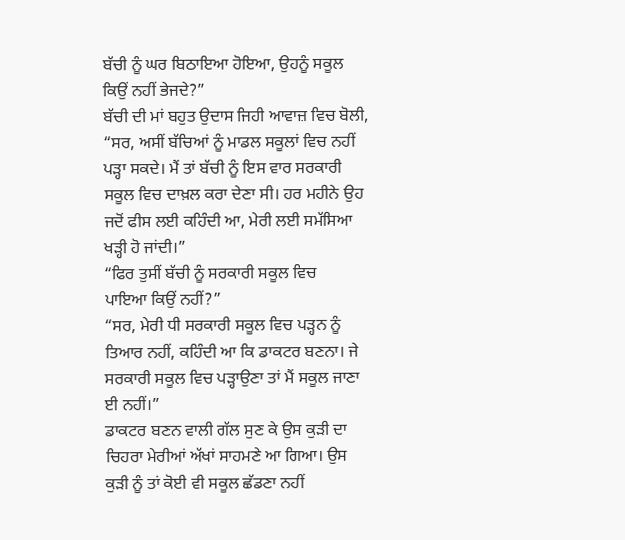ਬੱਚੀ ਨੂੰ ਘਰ ਬਿਠਾਇਆ ਹੋਇਆ, ਉਹਨੂੰ ਸਕੂਲ ਕਿਉਂ ਨਹੀਂ ਭੇਜਦੇ?”
ਬੱਚੀ ਦੀ ਮਾਂ ਬਹੁਤ ਉਦਾਸ ਜਿਹੀ ਆਵਾਜ਼ ਵਿਚ ਬੋਲੀ, “ਸਰ, ਅਸੀਂ ਬੱਚਿਆਂ ਨੂੰ ਮਾਡਲ ਸਕੂਲਾਂ ਵਿਚ ਨਹੀਂ ਪੜ੍ਹਾ ਸਕਦੇ। ਮੈਂ ਤਾਂ ਬੱਚੀ ਨੂੰ ਇਸ ਵਾਰ ਸਰਕਾਰੀ ਸਕੂਲ ਵਿਚ ਦਾਖ਼ਲ ਕਰਾ ਦੇਣਾ ਸੀ। ਹਰ ਮਹੀਨੇ ਉਹ ਜਦੋਂ ਫੀਸ ਲਈ ਕਹਿੰਦੀ ਆ, ਮੇਰੀ ਲਈ ਸਮੱਸਿਆ ਖੜ੍ਹੀ ਹੋ ਜਾਂਦੀ।”
“ਫਿਰ ਤੁਸੀਂ ਬੱਚੀ ਨੂੰ ਸਰਕਾਰੀ ਸਕੂਲ ਵਿਚ
ਪਾਇਆ ਕਿਉਂ ਨਹੀਂ?”
“ਸਰ, ਮੇਰੀ ਧੀ ਸਰਕਾਰੀ ਸਕੂਲ ਵਿਚ ਪੜ੍ਹਨ ਨੂੰ ਤਿਆਰ ਨਹੀਂ, ਕਹਿੰਦੀ ਆ ਕਿ ਡਾਕਟਰ ਬਣਨਾ। ਜੇ ਸਰਕਾਰੀ ਸਕੂਲ ਵਿਚ ਪੜ੍ਹਾਉਣਾ ਤਾਂ ਮੈਂ ਸਕੂਲ ਜਾਣਾ ਈ ਨਹੀਂ।”
ਡਾਕਟਰ ਬਣਨ ਵਾਲੀ ਗੱਲ ਸੁਣ ਕੇ ਉਸ ਕੁੜੀ ਦਾ ਚਿਹਰਾ ਮੇਰੀਆਂ ਅੱਖਾਂ ਸਾਹਮਣੇ ਆ ਗਿਆ। ਉਸ ਕੁੜੀ ਨੂੰ ਤਾਂ ਕੋਈ ਵੀ ਸਕੂਲ ਛੱਡਣਾ ਨਹੀਂ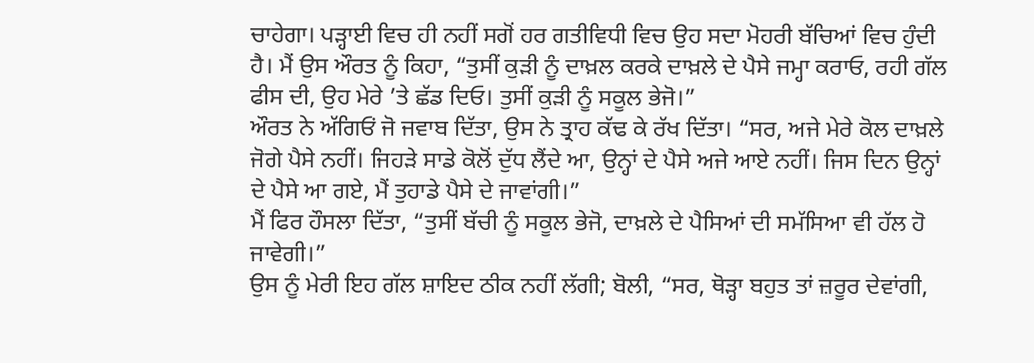ਚਾਹੇਗਾ। ਪੜ੍ਹਾਈ ਵਿਚ ਹੀ ਨਹੀਂ ਸਗੋਂ ਹਰ ਗਤੀਵਿਧੀ ਵਿਚ ਉਹ ਸਦਾ ਮੋਹਰੀ ਬੱਚਿਆਂ ਵਿਚ ਹੁੰਦੀ ਹੈ। ਮੈਂ ਉਸ ਔਰਤ ਨੂੰ ਕਿਹਾ, “ਤੁਸੀਂ ਕੁੜੀ ਨੂੰ ਦਾਖ਼ਲ ਕਰਕੇ ਦਾਖ਼ਲੇ ਦੇ ਪੈਸੇ ਜਮ੍ਹਾ ਕਰਾਓ, ਰਹੀ ਗੱਲ ਫੀਸ ਦੀ, ਉਹ ਮੇਰੇ ’ਤੇ ਛੱਡ ਦਿਓ। ਤੁਸੀਂ ਕੁੜੀ ਨੂੰ ਸਕੂਲ ਭੇਜੋ।”
ਔਰਤ ਨੇ ਅੱਗਿਓਂ ਜੋ ਜਵਾਬ ਦਿੱਤਾ, ਉਸ ਨੇ ਤ੍ਰਾਹ ਕੱਢ ਕੇ ਰੱਖ ਦਿੱਤਾ। “ਸਰ, ਅਜੇ ਮੇਰੇ ਕੋਲ ਦਾਖ਼ਲੇ ਜੋਗੇ ਪੈਸੇ ਨਹੀਂ। ਜਿਹੜੇ ਸਾਡੇ ਕੋਲੋਂ ਦੁੱਧ ਲੈਂਦੇ ਆ, ਉਨ੍ਹਾਂ ਦੇ ਪੈਸੇ ਅਜੇ ਆਏ ਨਹੀਂ। ਜਿਸ ਦਿਨ ਉਨ੍ਹਾਂ ਦੇ ਪੈਸੇ ਆ ਗਏ, ਮੈਂ ਤੁਹਾਡੇ ਪੈਸੇ ਦੇ ਜਾਵਾਂਗੀ।”
ਮੈਂ ਫਿਰ ਹੌਸਲਾ ਦਿੱਤਾ, “ਤੁਸੀਂ ਬੱਚੀ ਨੂੰ ਸਕੂਲ ਭੇਜੋ, ਦਾਖ਼ਲੇ ਦੇ ਪੈਸਿਆਂ ਦੀ ਸਮੱਸਿਆ ਵੀ ਹੱਲ ਹੋ ਜਾਵੇਗੀ।”
ਉਸ ਨੂੰ ਮੇਰੀ ਇਹ ਗੱਲ ਸ਼ਾਇਦ ਠੀਕ ਨਹੀਂ ਲੱਗੀ; ਬੋਲੀ, “ਸਰ, ਥੋੜ੍ਹਾ ਬਹੁਤ ਤਾਂ ਜ਼ਰੂਰ ਦੇਵਾਂਗੀ,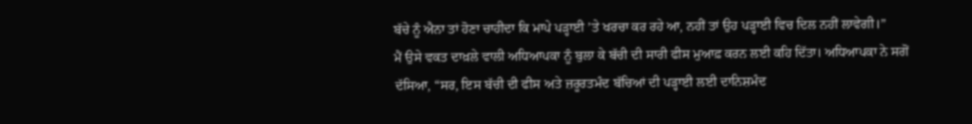ਬੱਚੇ ਨੂੰ ਐਨਾ ਤਾਂ ਹੋਣਾ ਚਾਹੀਦਾ ਕਿ ਮਾਪੇ ਪੜ੍ਹਾਈ ’ਤੇ ਖਰਚਾ ਕਰ ਰਹੇ ਆ, ਨਹੀਂ ਤਾਂ ਉਹ ਪੜ੍ਹਾਈ ਵਿਚ ਦਿਲ ਨਹੀਂ ਲਾਵੇਗੀ।”
ਮੈਂ ਉਸੇ ਵਕਤ ਦਾਖ਼ਲੇ ਵਾਲੀ ਅਧਿਆਪਕਾ ਨੂੰ ਬੁਲਾ ਕੇ ਬੱਚੀ ਦੀ ਸਾਰੀ ਫੀਸ ਮੁਆਫ਼ ਕਰਨ ਲਈ ਕਹਿ ਦਿੱਤਾ। ਅਧਿਆਪਕਾ ਨੇ ਸਗੋਂ ਦੱਸਿਆ, “ਸਰ, ਇਸ ਬੱਚੀ ਦੀ ਫੀਸ ਅਤੇ ਜ਼ਰੂਰਤਮੰਦ ਬੱਚਿਆਂ ਦੀ ਪੜ੍ਹਾਈ ਲਈ ਦਾਨਿਸ਼ਮੰਦ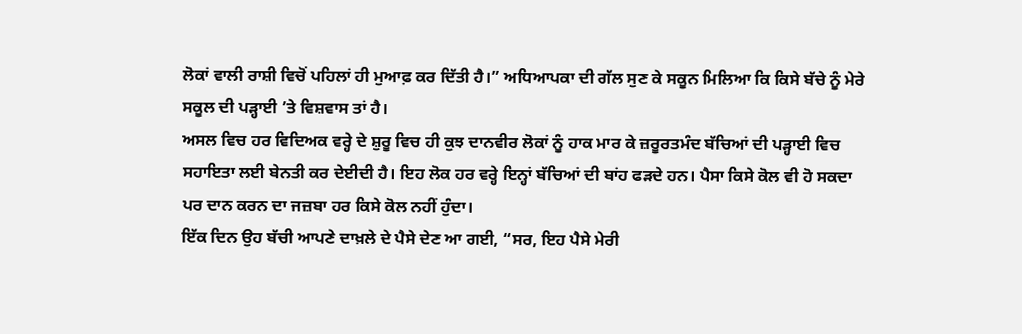ਲੋਕਾਂ ਵਾਲੀ ਰਾਸ਼ੀ ਵਿਚੋਂ ਪਹਿਲਾਂ ਹੀ ਮੁਆਫ਼ ਕਰ ਦਿੱਤੀ ਹੈ।” ਅਧਿਆਪਕਾ ਦੀ ਗੱਲ ਸੁਣ ਕੇ ਸਕੂਨ ਮਿਲਿਆ ਕਿ ਕਿਸੇ ਬੱਚੇ ਨੂੰ ਮੇਰੇ ਸਕੂਲ ਦੀ ਪੜ੍ਹਾਈ ’ਤੇ ਵਿਸ਼ਵਾਸ ਤਾਂ ਹੈ।
ਅਸਲ ਵਿਚ ਹਰ ਵਿਦਿਅਕ ਵਰ੍ਹੇ ਦੇ ਸ਼ੁਰੂ ਵਿਚ ਹੀ ਕੁਝ ਦਾਨਵੀਰ ਲੋਕਾਂ ਨੂੰ ਹਾਕ ਮਾਰ ਕੇ ਜ਼ਰੂਰਤਮੰਦ ਬੱਚਿਆਂ ਦੀ ਪੜ੍ਹਾਈ ਵਿਚ ਸਹਾਇਤਾ ਲਈ ਬੇਨਤੀ ਕਰ ਦੇਈਦੀ ਹੈ। ਇਹ ਲੋਕ ਹਰ ਵਰ੍ਹੇ ਇਨ੍ਹਾਂ ਬੱਚਿਆਂ ਦੀ ਬਾਂਹ ਫੜਦੇ ਹਨ। ਪੈਸਾ ਕਿਸੇ ਕੋਲ ਵੀ ਹੋ ਸਕਦਾ ਪਰ ਦਾਨ ਕਰਨ ਦਾ ਜਜ਼ਬਾ ਹਰ ਕਿਸੇ ਕੋਲ ਨਹੀਂ ਹੁੰਦਾ।
ਇੱਕ ਦਿਨ ਉਹ ਬੱਚੀ ਆਪਣੇ ਦਾਖ਼ਲੇ ਦੇ ਪੈਸੇ ਦੇਣ ਆ ਗਈ, “ਸਰ, ਇਹ ਪੈਸੇ ਮੇਰੀ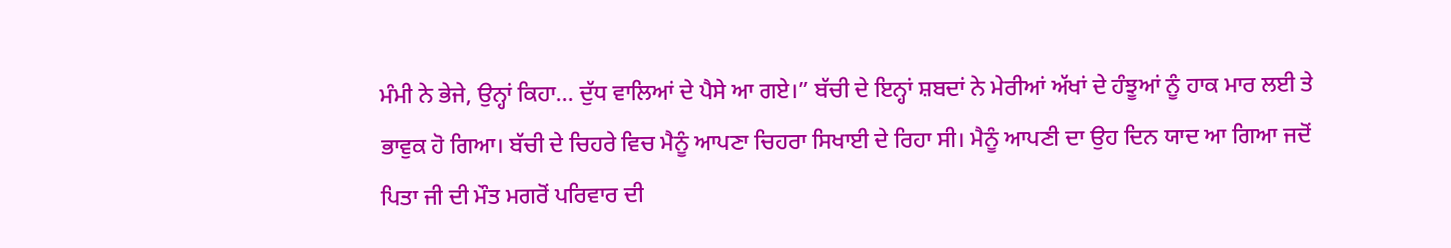ਮੰਮੀ ਨੇ ਭੇਜੇ, ਉਨ੍ਹਾਂ ਕਿਹਾ… ਦੁੱਧ ਵਾਲਿਆਂ ਦੇ ਪੈਸੇ ਆ ਗਏ।” ਬੱਚੀ ਦੇ ਇਨ੍ਹਾਂ ਸ਼ਬਦਾਂ ਨੇ ਮੇਰੀਆਂ ਅੱਖਾਂ ਦੇ ਹੰਝੂਆਂ ਨੂੰ ਹਾਕ ਮਾਰ ਲਈ ਤੇ ਭਾਵੁਕ ਹੋ ਗਿਆ। ਬੱਚੀ ਦੇ ਚਿਹਰੇ ਵਿਚ ਮੈਨੂੰ ਆਪਣਾ ਚਿਹਰਾ ਸਿਖਾਈ ਦੇ ਰਿਹਾ ਸੀ। ਮੈਨੂੰ ਆਪਣੀ ਦਾ ਉਹ ਦਿਨ ਯਾਦ ਆ ਗਿਆ ਜਦੋਂ ਪਿਤਾ ਜੀ ਦੀ ਮੌਤ ਮਗਰੋਂ ਪਰਿਵਾਰ ਦੀ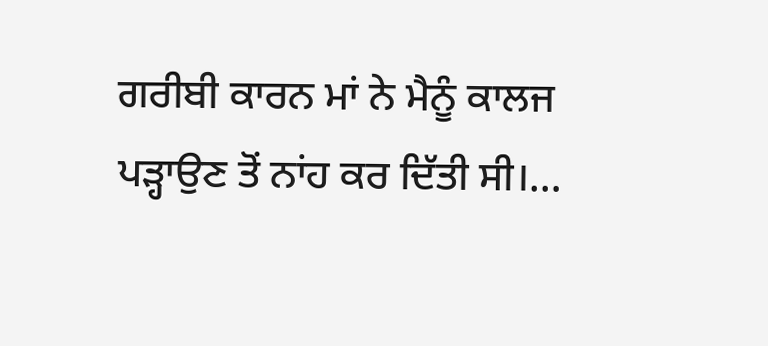ਗਰੀਬੀ ਕਾਰਨ ਮਾਂ ਨੇ ਮੈਨੂੰ ਕਾਲਜ ਪੜ੍ਹਾਉਣ ਤੋਂ ਨਾਂਹ ਕਰ ਦਿੱਤੀ ਸੀ।…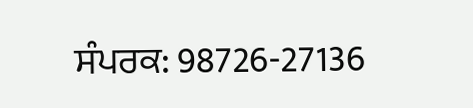ਸੰਪਰਕ: 98726-27136